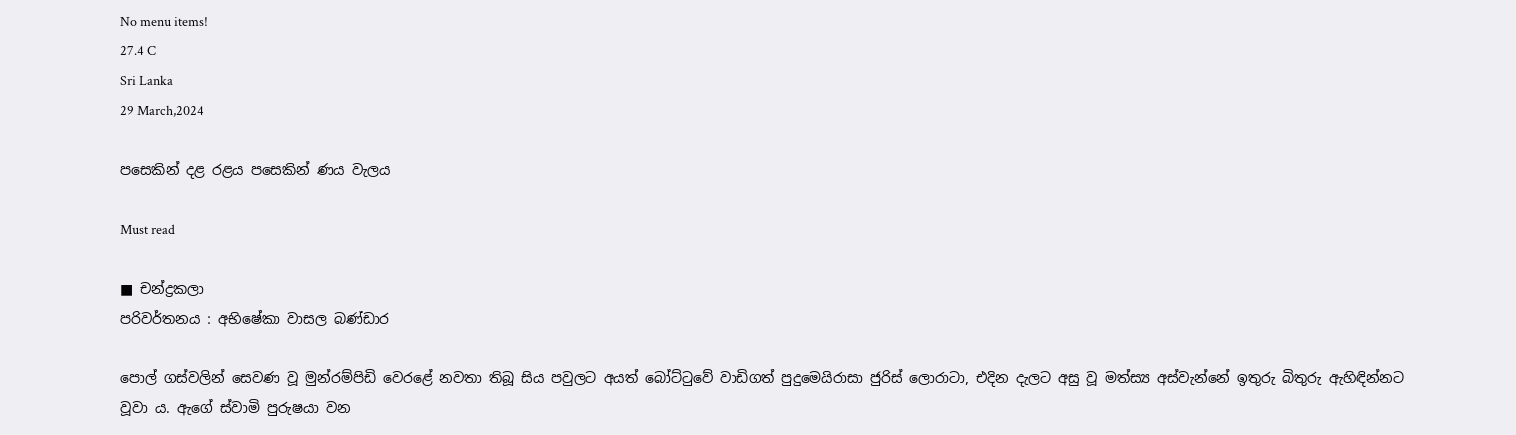No menu items!
27.4 C
Sri Lanka
29 March,2024

පසෙකින් දළ රළය පසෙකින් ණය වැලය

Must read

■ චන්ද්‍රකලා
පරිවර්තනය : අභිෂේකා වාසල බණ්ඩාර

පොල් ගස්වලින් සෙවණ වූ මුන්රම්පිඩි වෙරළේ නවතා තිබූ සිය පවුලට අයත් බෝට්ටුවේ වාඩිගත් පුදුමෙයිරාසා ජුරිස් ලොරාටා, එදින දැලට අසු වූ මත්ස්‍ය අස්වැන්නේ ඉතුරු බිතුරු ඇහිඳින්නට වූවා ය. ඇගේ ස්වාමි පුරුෂයා වන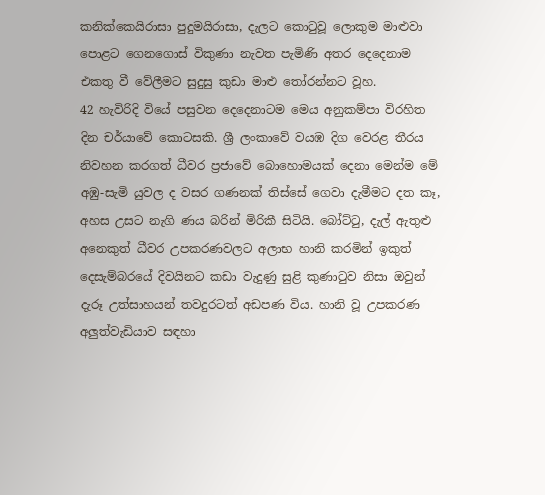කනික්කෙයිරාසා පුදුමයිරාසා, දැලට කොටුවූ ලොකුම මාළුවා පොළට ගෙනගොස් විකුණා නැවත පැමිණි අතර දෙදෙනාම එකතු වී වේලීමට සුදුසු කුඩා මාළු තෝරන්නට වූහ.
42 හැවිරිදි වියේ පසුවන දෙදෙනාටම මෙය අනුකම්පා විරහිත දින චර්යාවේ කොටසකි. ශ්‍රී ලංකාවේ වයඹ දිග වෙරළ තීරය නිවහන කරගත් ධීවර ප්‍රජාවේ බොහොමයක් දෙනා මෙන්ම මේ අඹු-සැමි යුවල ද වසර ගණනක් තිස්සේ ගෙවා දැමීමට දත කෑ, අහස උසට නැගි ණය බරින් මිරිකී සිටියි. බෝට්ටු, දැල් ඇතුළු අනෙකුත් ධීවර උපකරණවලට අලාභ හානි කරමින් ඉකුත් දෙසැම්බරයේ දිවයිනට කඩා වැදුණු සුළි කුණාටුව නිසා ඔවුන් දැරූ උත්සාහයන් තවදුරටත් අඩපණ විය. හානි වූ උපකරණ අලු‍ත්වැඩියාව සඳහා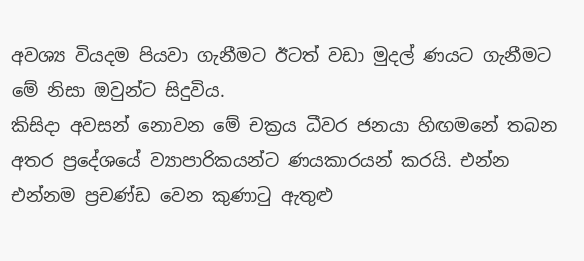අවශ්‍ය වියදම පියවා ගැනීමට ඊටත් වඩා මුදල් ණයට ගැනීමට මේ නිසා ඔවුන්ට සිදුවිය.
කිසිදා අවසන් නොවන මේ චක්‍රය ධීවර ජනයා හිඟමනේ තබන අතර ප්‍රදේශයේ ව්‍යාපාරිකයන්ට ණයකාරයන් කරයි. එන්න එන්නම ප්‍රචණ්ඩ වෙන කුණාටු ඇතුළු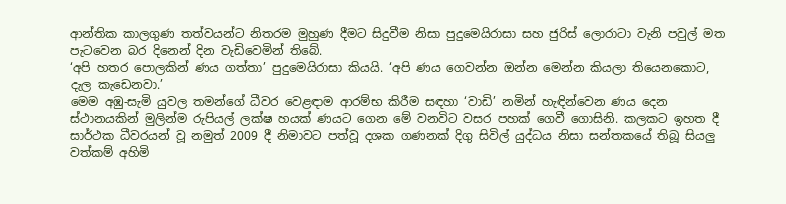ආන්තික කාලගුණ තත්වයන්ට නිතරම මුහුණ දීමට සිදුවීම නිසා පුදුමෙයිරාසා සහ ජුරිස් ලොරාටා වැනි පවුල් මත පැටවෙන බර දිනෙන් දින වැඩිවෙමින් තිබේ.
‘අපි හතර පොලකින් ණය ගත්තා’ පුදුමෙයිරාසා කියයි. ‘අපි ණය ගෙවන්න ඔන්න මෙන්න කියලා තියෙනකොට, දැල කැඩෙනවා.’
මෙම අඹු-සැමි යුවල තමන්ගේ ධීවර වෙළඳාම ආරම්භ කිරීම සඳහා ‘වාඩි’ නමින් හැඳින්වෙන ණය දෙන ස්ථානයකින් මුලින්ම රුපියල් ලක්ෂ හයක් ණයට ගෙන මේ වනවිට වසර පහක් ගෙවී ගොසිනි. කලකට ඉහත දී සාර්ථක ධීවරයන් වූ නමුත් 2009 දී නිමාවට පත්වූ දශක ගණනක් දිගු සිවිල් යුද්ධය නිසා සන්තකයේ තිබූ සියලු‍ වත්කම් අහිමි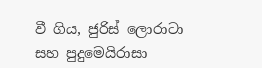වී ගිය, ජුරිස් ලොරාටා සහ පුදුමෙයිරාසා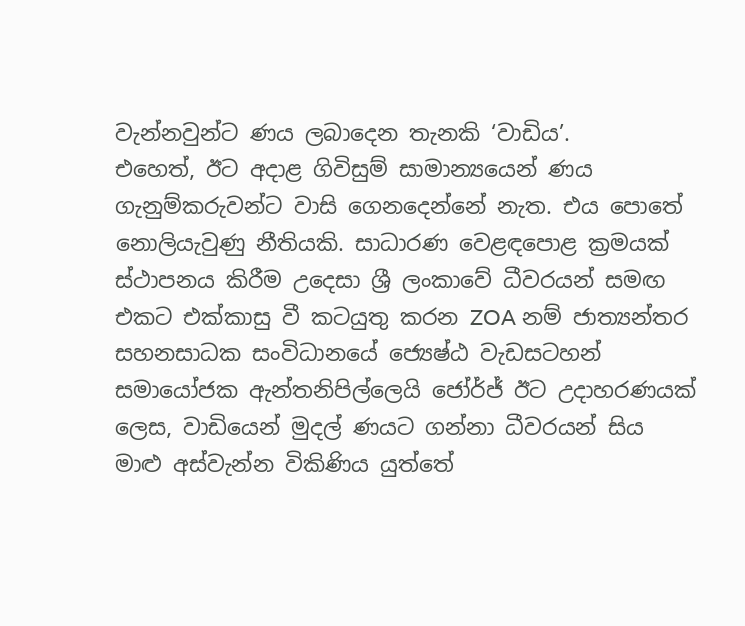වැන්නවුන්ට ණය ලබාදෙන තැනකි ‘වාඩිය’.
එහෙත්, ඊට අදාළ ගිවිසුම් සාමාන්‍යයෙන් ණය ගැනුම්කරුවන්ට වාසි ගෙනදෙන්නේ නැත. එය පොතේ නොලියැවුණු නීතියකි. සාධාරණ වෙළඳපොළ ක්‍රමයක් ස්ථාපනය කිරීම උදෙසා ශ්‍රී ලංකාවේ ධීවරයන් සමඟ එකට එක්කාසු වී කටයුතු කරන ZOA නම් ජාත්‍යන්තර සහනසාධක සංවිධානයේ ජ්‍යෙෂ්ඨ වැඩසටහන් සමායෝජක ඇන්තනිපිල්ලෙයි ජෝර්ජ් ඊට උදාහරණයක් ලෙස, වාඩියෙන් මුදල් ණයට ගන්නා ධීවරයන් සිය මාළු‍ අස්වැන්න විකිණිය යුත්තේ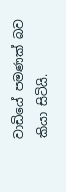වාඩියේ පමණක් බව කියා සිටියි.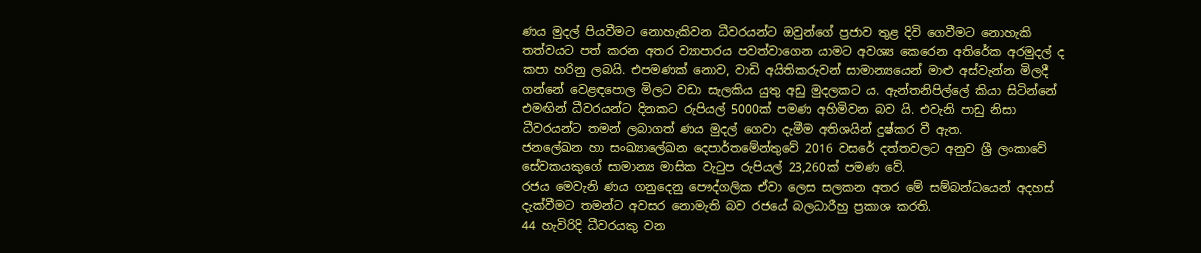ණය මුදල් පියවීමට නොහැකිවන ධීවරයන්ට ඔවුන්ගේ ප්‍රජාව තුළ දිවි ගෙවීමට නොහැකි තත්වයට පත් කරන අතර ව්‍යාපාරය පවත්වාගෙන යාමට අවශ්‍ය කෙරෙන අතිරේක අරමුදල් ද කපා හරිනු ලබයි. එපමණක් නොව, වාඩි අයිතිකරුවන් සාමාන්‍යයෙන් මාළු‍ අස්වැන්න මිලදී ගන්නේ වෙළඳපොල මිලට වඩා සැලකිය යුතු අඩු මුදලකට ය. ඇන්තනිපිල්ලේ කියා සිටින්නේ එමඟින් ධීවරයන්ට දිනකට රුපියල් 5000ක් පමණ අහිමිවන බව යි. එවැනි පාඩු නිසා ධීවරයන්ට තමන් ලබාගත් ණය මුදල් ගෙවා දැමීම අතිශයින් දුෂ්කර වී ඇත.
ජනලේඛන හා සංඛ්‍යාලේඛන දෙපාර්තමේන්තුවේ 2016 වසරේ දත්තවලට අනුව ශ්‍රී ලංකාවේ සේවකයකුගේ සාමාන්‍ය මාසික වැටුප රුපියල් 23,260ක් පමණ වේ.
රජය මෙවැනි ණය ගනුදෙනු පෞද්ගලික ඒවා ලෙස සලකන අතර මේ සම්බන්ධයෙන් අදහස් දැක්වීමට තමන්ට අවසර නොමැති බව රජයේ බලධාරීහු ප්‍රකාශ කරති.
44 හැවිරිදි ධීවරයකු වන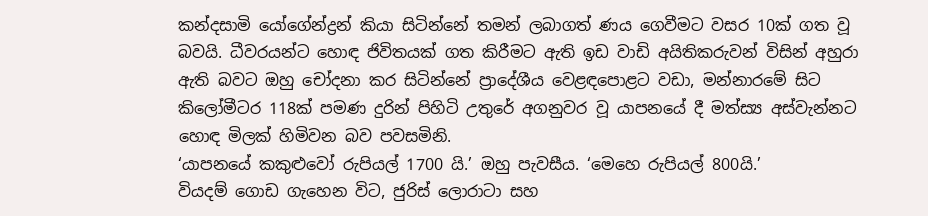කන්දසාමි යෝගේන්ද්‍රන් කියා සිටින්නේ තමන් ලබාගත් ණය ගෙවීමට වසර 10ක් ගත වූ බවයි. ධීවරයන්ට හොඳ ජිවිතයක් ගත කිරීමට ඇති ඉඩ වාඩි අයිතිකරුවන් විසින් අහුරා ඇති බවට ඔහු චෝදනා කර සිටින්නේ ප්‍රාදේශීය වෙළඳපොළට වඩා, මන්නාරමේ සිට කිලෝමීටර 118ක් පමණ දුරින් පිහිටි උතුරේ අගනුවර වූ යාපනයේ දී මත්ස්‍ය අස්වැන්නට හොඳ මිලක් හිමිවන බව පවසමිනි.
‘යාපනයේ කකුළුවෝ රුපියල් 1700 යි.’ ඔහු පැවසීය. ‘මෙහෙ රුපියල් 800යි.’
වියදම් ගොඩ ගැහෙන විට, ජුරිස් ලොරාටා සහ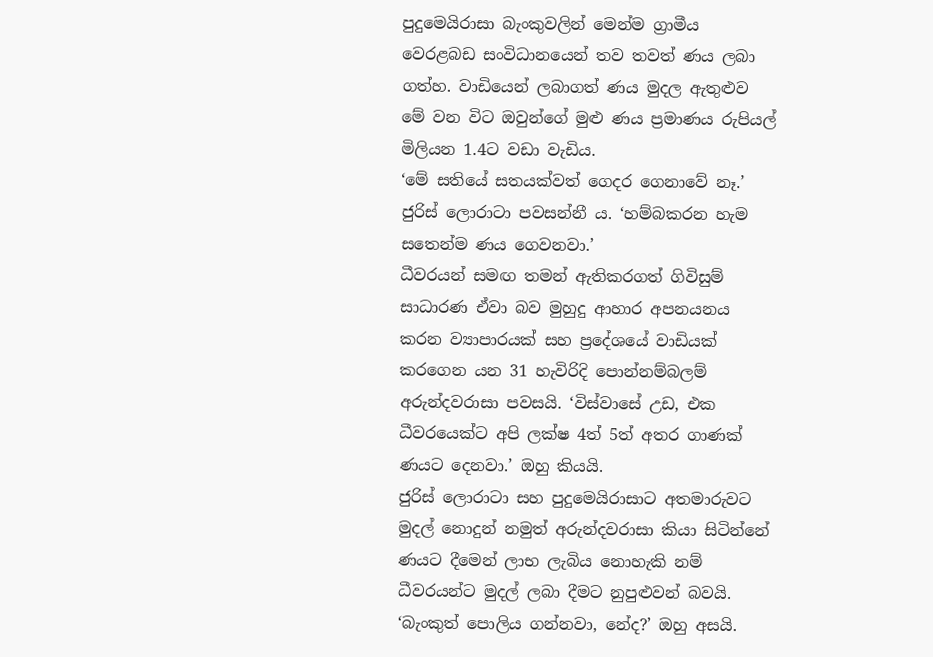පුදුමෙයිරාසා බැංකුවලින් මෙන්ම ග්‍රාමීය වෙරළබඩ සංවිධානයෙන් තව තවත් ණය ලබා ගත්හ. වාඩියෙන් ලබාගත් ණය මුදල ඇතුළුව මේ වන විට ඔවුන්ගේ මුළු ණය ප්‍රමාණය රුපියල් මිලියන 1.4ට වඩා වැඩිය.
‘මේ සතියේ සතයක්වත් ගෙදර ගෙනාවේ නෑ.’ ජුරිස් ලොරාටා පවසන්නී ය. ‘හම්බකරන හැම සතෙන්ම ණය ගෙවනවා.’
ධීවරයන් සමඟ තමන් ඇතිකරගත් ගිවිසුම් සාධාරණ ඒවා බව මුහුදු ආහාර අපනයනය කරන ව්‍යාපාරයක් සහ ප්‍රදේශයේ වාඩියක් කරගෙන යන 31 හැවිරිදි පොන්නම්බලම් අරුන්දවරාසා පවසයි. ‘විස්වාසේ උඩ, එක ධීවරයෙක්ට අපි ලක්ෂ 4ත් 5ත් අතර ගාණක් ණයට දෙනවා.’ ඔහු කියයි.
ජුරිස් ලොරාටා සහ පුදුමෙයිරාසාට අතමාරුවට මුදල් නොදුන් නමුත් අරුන්දවරාසා කියා සිටින්නේ ණයට දීමෙන් ලාභ ලැබිය නොහැකි නම් ධීවරයන්ට මුදල් ලබා දීමට නුපුළුවන් බවයි. ‘බැංකුත් පොලිය ගන්නවා, නේද?’ ඔහු අසයි.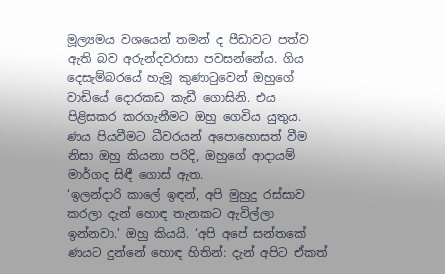මූල්‍යමය වශයෙන් තමන් ද පීඩාවට පත්ව ඇති බව අරුන්දවරාසා පවසන්නේය. ගිය දෙසැම්බරයේ හැමූ කුණාටුවෙන් ඔහුගේ වාඩියේ දොරකඩ කැඩී ගොසිනි. එය පිළිසකර කරගැනීමට ඔහු ගෙවිය යුතුය. ණය පියවීමට ධීවරයන් අපොහොසත් වීම නිසා ඔහු කියනා පරිදි, ඔහුගේ ආදායම් මාර්ගද සිඳී ගොස් ඇත.
‘ඉලන්දාරි කාලේ ඉඳන්, අපි මුහුදු රස්සාව කරලා දැන් හොඳ තැනකට ඇවිල්ලා ඉන්නවා.’ ඔහු කියයි. ‘අපි අපේ සන්තකේ ණයට දුන්නේ හොඳ හිතින්: දැන් අපිට ඒකත්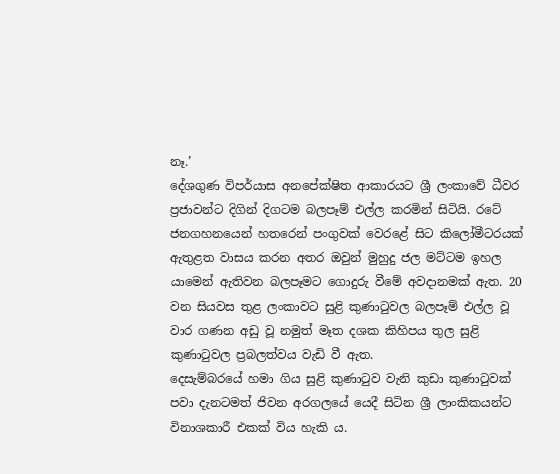නෑ.’
දේශගුණ විපර්යාස අනපේක්ෂිත ආකාරයට ශ්‍රී ලංකාවේ ධීවර ප්‍රජාවන්ට දිගින් දිගටම බලපෑම් එල්ල කරමින් සිටියි. රටේ ජනගහනයෙන් හතරෙන් පංගුවක් වෙරළේ සිට කිලෝමීටරයක් ඇතුළත වාසය කරන අතර ඔවුන් මුහුදු ජල මට්ටම ඉහල යාමෙන් ඇතිවන බලපෑමට ගොදුරු වීමේ අවදානමක් ඇත. 20 වන සියවස තුළ ලංකාවට සුළි කුණාටුවල බලපෑම් එල්ල වූ වාර ගණන අඩු වූ නමුත් මෑත දශක කිහිපය තුල සුළි කුණාටුවල ප්‍රබලත්වය වැඩි වී ඇත.
දෙසැම්බරයේ හමා ගිය සුළි කුණාටුව වැනි කුඩා කුණාටුවක් පවා දැනටමත් ජිවන අරගලයේ යෙදී සිටින ශ්‍රී ලාංකිකයන්ට විනාශකාරී එකක් විය හැකි ය.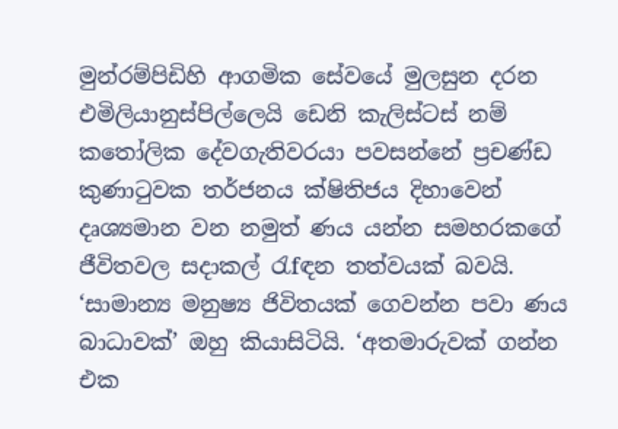මුන්රම්පිඩිහි ආගමික සේවයේ මුලසුන දරන එමිලියානුස්පිල්ලෙයි ඩෙනි කැලිස්ටස් නම් කතෝලික දේවගැතිවරයා පවසන්නේ ප්‍රචණ්ඩ කුණාටුවක තර්ජනය ක්ෂිතිජය දිහාවෙන් දෘශ්‍යමාන වන නමුත් ණය යන්න සමහරකගේ ජීවිතවල සදාකල් රැfඳන තත්වයක් බවයි.
‘සාමාන්‍ය මනුෂ්‍ය ජිවිතයක් ගෙවන්න පවා ණය බාධාවක්’ ඔහු කියාසිටියි. ‘අතමාරුවක් ගන්න එක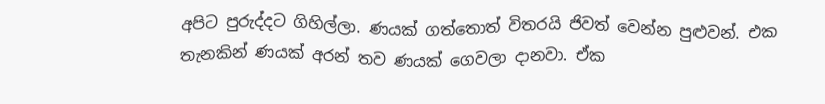අපිට පුරුද්දට ගිහිල්ලා. ණයක් ගත්තොත් විතරයි ජිවත් වෙන්න පුළුවන්. එක තැනකින් ණයක් අරන් තව ණයක් ගෙවලා දානවා. ඒක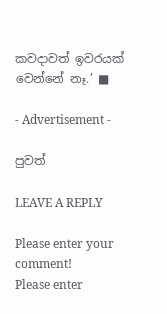කවදාවත් ඉවරයක් වෙන්නේ නෑ.’ ■

- Advertisement -

පුවත්

LEAVE A REPLY

Please enter your comment!
Please enter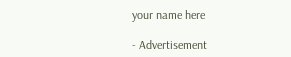your name here

- Advertisement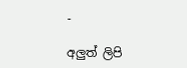-

අලුත් ලිපි